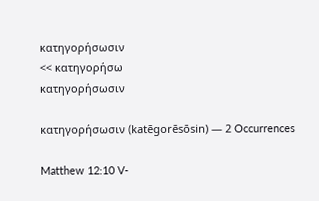κατηγορήσωσιν
<< κατηγορήσω
κατηγορήσωσιν

κατηγορήσωσιν (katēgorēsōsin) — 2 Occurrences

Matthew 12:10 V-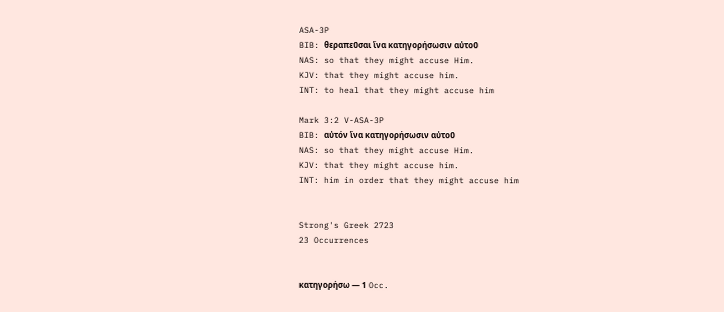ASA-3P
BIB: θεραπεῦσαι ἵνα κατηγορήσωσιν αὐτοῦ
NAS: so that they might accuse Him.
KJV: that they might accuse him.
INT: to heal that they might accuse him

Mark 3:2 V-ASA-3P
BIB: αὐτόν ἵνα κατηγορήσωσιν αὐτοῦ
NAS: so that they might accuse Him.
KJV: that they might accuse him.
INT: him in order that they might accuse him


Strong's Greek 2723
23 Occurrences


κατηγορήσω — 1 Occ.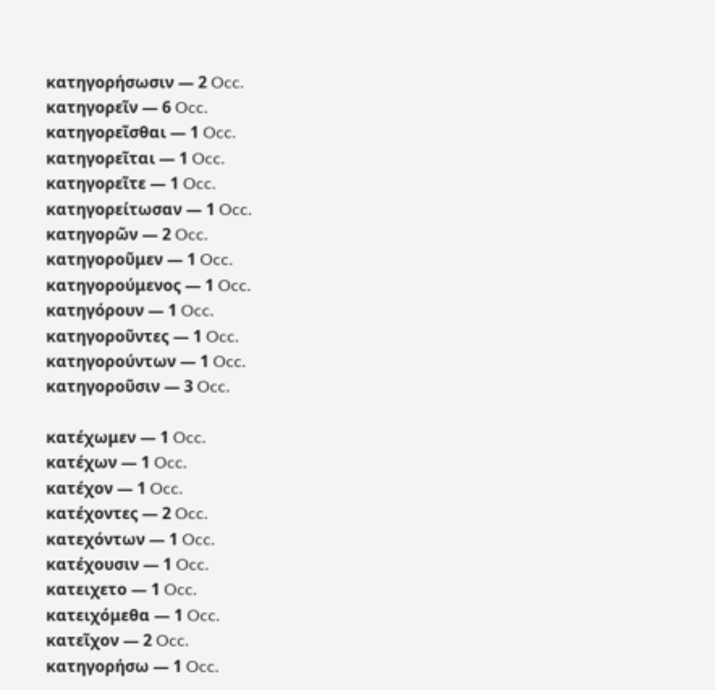κατηγορήσωσιν — 2 Occ.
κατηγορεῖν — 6 Occ.
κατηγορεῖσθαι — 1 Occ.
κατηγορεῖται — 1 Occ.
κατηγορεῖτε — 1 Occ.
κατηγορείτωσαν — 1 Occ.
κατηγορῶν — 2 Occ.
κατηγοροῦμεν — 1 Occ.
κατηγορούμενος — 1 Occ.
κατηγόρουν — 1 Occ.
κατηγοροῦντες — 1 Occ.
κατηγορούντων — 1 Occ.
κατηγοροῦσιν — 3 Occ.

κατέχωμεν — 1 Occ.
κατέχων — 1 Occ.
κατέχον — 1 Occ.
κατέχοντες — 2 Occ.
κατεχόντων — 1 Occ.
κατέχουσιν — 1 Occ.
κατειχετο — 1 Occ.
κατειχόμεθα — 1 Occ.
κατεῖχον — 2 Occ.
κατηγορήσω — 1 Occ.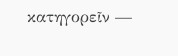κατηγορεῖν —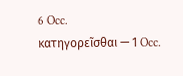6 Occ.
κατηγορεῖσθαι — 1 Occ.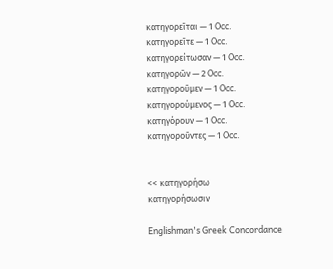κατηγορεῖται — 1 Occ.
κατηγορεῖτε — 1 Occ.
κατηγορείτωσαν — 1 Occ.
κατηγορῶν — 2 Occ.
κατηγοροῦμεν — 1 Occ.
κατηγορούμενος — 1 Occ.
κατηγόρουν — 1 Occ.
κατηγοροῦντες — 1 Occ.


<< κατηγορήσω
κατηγορήσωσιν

Englishman's Greek Concordance